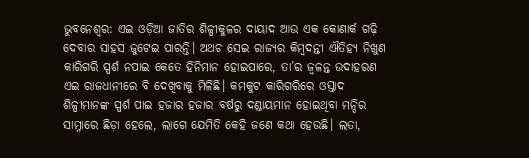ଭୁବନେଶ୍ବର: ଏଇ ଓଡ଼ିଆ ଜାତିର ଶିଳ୍ପୀକୁଳର ଦାୟାଦ ଆଉ ଏକ କୋଣାର୍କ ଗଢ଼ି ଦେବାର ସାହସ ଜୁଟେଇ ପାରନ୍ତି। ଅଥଚ ସେଇ ରାଜ୍ୟର କିମ୍ବଦନ୍ତୀ ଐତିହ୍ୟ ନିଖୁଣ କାରିଗରି ସ୍ପର୍ଶ ନପାଇ କେତେ ହିନିମାନ ହୋଇପାରେ, ତା’ର ଜ୍ବଳନ୍ତ ଉଦାହରଣ ଏଇ ରାଜଧାନୀରେ ବି ଦେଖିବାକୁ ମିଳିଛି। କମକୁଟ କାରିଗରିରେ ଓସ୍ତାଦ ଶିଳ୍ପୀମାନଙ୍କ ସ୍ପର୍ଶ ପାଇ ହଜାର ହଜାର ବର୍ଷରୁ ଦଣ୍ଡାୟମାନ ହୋଇଥିବା ମନ୍ଦିର ସାମ୍ନାରେ ଛିଡ଼ା ହେଲେ, ଲାଗେ ଯେମିତି କେହି ଜଣେ କଥା ହେଉଛି। ଲତା,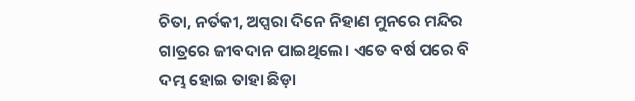ଚିତା, ନର୍ତକୀ, ଅପ୍ସରା ଦିନେ ନିହାଣ ମୁନରେ ମନ୍ଦିର ଗାତ୍ରରେ ଜୀବଦାନ ପାଇଥିଲେ। ଏତେ ବର୍ଷ ପରେ ବି ଦମ୍ଭ ହୋଇ ତାହା ଛିଡ଼ା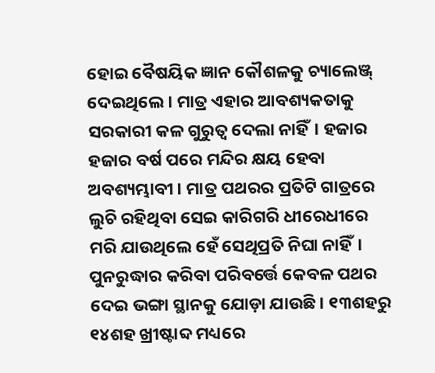ହୋଇ ବୈଷୟିକ ଜ୍ଞାନ କୌଶଳକୁ ଚ୍ୟାଲେଞ୍ଜ୍ ଦେଇଥିଲେ। ମାତ୍ର ଏହାର ଆବଶ୍ୟକତାକୁ ସରକାରୀ କଳ ଗୁରୁତ୍ବ ଦେଲା ନାହିଁ। ହଜାର ହଜାର ବର୍ଷ ପରେ ମନ୍ଦିର କ୍ଷୟ ହେବା ଅବଶ୍ୟମ୍ଭାବୀ। ମାତ୍ର ପଥରର ପ୍ରତିଟି ଗାତ୍ରରେ ଲୁଚି ରହିଥିବା ସେଇ କାରିଗରି ଧୀରେଧୀରେ ମରି ଯାଉଥିଲେ ହେଁ ସେଥିପ୍ରତି ନିଘା ନାହିଁ। ପୁନରୁଦ୍ଧାର କରିବା ପରିବର୍ତ୍ତେ କେବଳ ପଥର ଦେଇ ଭଙ୍ଗା ସ୍ଥାନକୁ ଯୋଡ଼ା ଯାଉଛି। ୧୩ଶହରୁ ୧୪ଶହ ଖ୍ରୀଷ୍ଟାବ୍ଦ ମଧ୍ୟରେ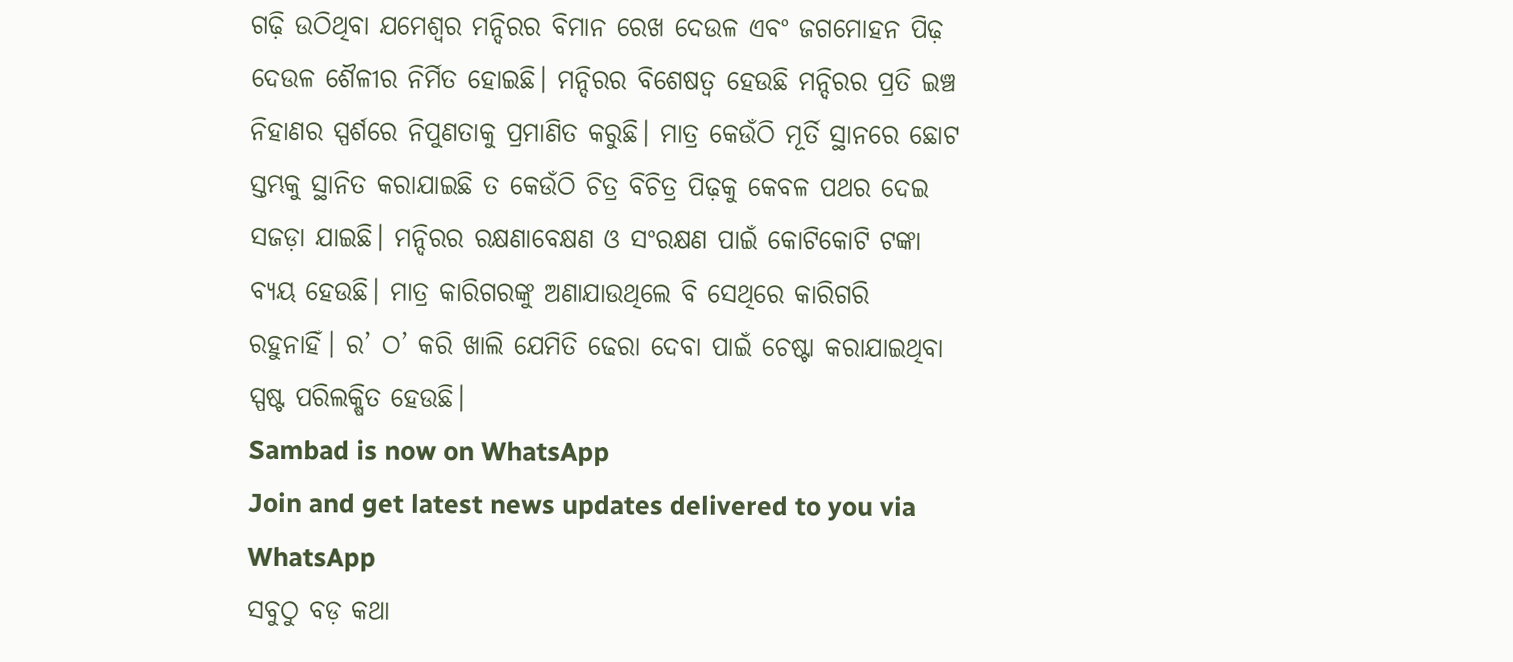ଗଢ଼ି ଉଠିଥିବା ଯମେଶ୍ବର ମନ୍ଦିରର ବିମାନ ରେଖ ଦେଉଳ ଏବଂ ଜଗମୋହନ ପିଢ଼ ଦେଉଳ ଶୈଳୀର ନିର୍ମିତ ହୋଇଛି। ମନ୍ଦିରର ବିଶେଷତ୍ବ ହେଉଛି ମନ୍ଦିରର ପ୍ରତି ଇଞ୍ଚ ନିହାଣର ସ୍ପର୍ଶରେ ନିପୁଣତାକୁ ପ୍ରମାଣିତ କରୁଛି। ମାତ୍ର କେଉଁଠି ମୂର୍ତି ସ୍ଥାନରେ ଛୋଟ ସ୍ତମ୍ଭକୁ ସ୍ଥାନିତ କରାଯାଇଛି ତ କେଉଁଠି ଚିତ୍ର ବିଚିତ୍ର ପିଢ଼କୁ କେବଳ ପଥର ଦେଇ ସଜଡ଼ା ଯାଇଛି। ମନ୍ଦିରର ରକ୍ଷଣାବେକ୍ଷଣ ଓ ସଂରକ୍ଷଣ ପାଇଁ କୋଟିକୋଟି ଟଙ୍କା ବ୍ୟୟ ହେଉଛି। ମାତ୍ର କାରିଗରଙ୍କୁ ଅଣାଯାଉଥିଲେ ବି ସେଥିରେ କାରିଗରି ରହୁନାହିଁ। ର’ ଠ’ କରି ଖାଲି ଯେମିତି ଢେରା ଦେବା ପାଇଁ ଚେଷ୍ଟା କରାଯାଇଥିବା ସ୍ପଷ୍ଟ ପରିଲକ୍ଷିତ ହେଉଛି।
Sambad is now on WhatsApp
Join and get latest news updates delivered to you via WhatsApp
ସବୁଠୁ ବଡ଼ କଥା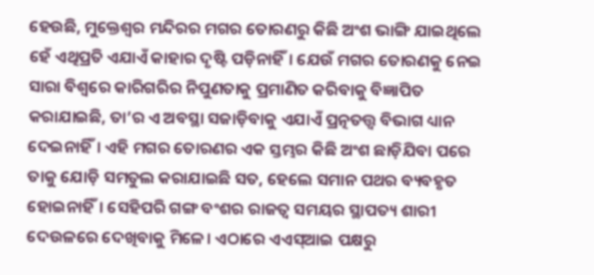ହେଉଛି, ମୁକ୍ତେଶ୍ବର ମନ୍ଦିରର ମଗର ତୋରଣରୁ କିଛି ଅଂଶ ଭାଙ୍ଗି ଯାଇଥିଲେ ହେଁ ଏଥିପ୍ରତି ଏଯାଏଁ କାହାର ଦୃଷ୍ଟି ପଡ଼ିନାହିଁ। ଯେଉଁ ମଗର ତୋରଣକୁ ନେଇ ସାରା ବିଶ୍ବରେ କାରିଗରିର ନିପୁଣତାକୁ ପ୍ରମାଣିତ କରିବାକୁ ବିଜ୍ଞାପିତ କରାଯାଇଛି, ତା’ର ଏ ଅବସ୍ଥା ସଜାଡ଼ିବାକୁ ଏଯାଏଁ ପ୍ରତ୍ନତତ୍ତ୍ବ ବିଭାଗ ଧ୍ୟାନ ଦେଇନାହିଁ। ଏହି ମଗର ତୋରଣର ଏକ ସ୍ତମ୍ଭର କିଛି ଅଂଶ ଛାଡ଼ିଯିବା ପରେ ତାକୁ ଯୋଡ଼ି ସମତୁଲ କରାଯାଇଛି ସତ, ହେଲେ ସମାନ ପଥର ବ୍ୟବହୃତ ହୋଇନାହିଁ। ସେହିପରି ଗଙ୍ଗ ବଂଶର ରାଜତ୍ବ ସମୟର ସ୍ଥାପତ୍ୟ ଶାରୀ ଦେଉଳରେ ଦେଖିବାକୁ ମିଳେ। ଏଠାରେ ଏଏସ୍ଆଇ ପକ୍ଷରୁ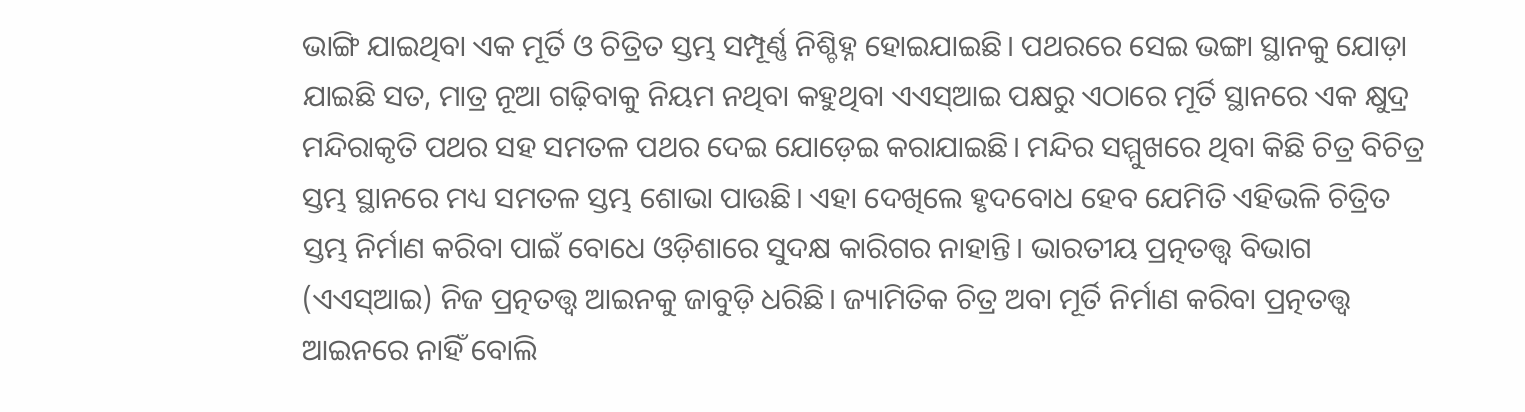ଭାଙ୍ଗି ଯାଇଥିବା ଏକ ମୂର୍ତି ଓ ଚିତ୍ରିତ ସ୍ତମ୍ଭ ସମ୍ପୂର୍ଣ୍ଣ ନିଶ୍ଚିହ୍ନ ହୋଇଯାଇଛି। ପଥରରେ ସେଇ ଭଙ୍ଗା ସ୍ଥାନକୁ ଯୋଡ଼ା ଯାଇଛି ସତ, ମାତ୍ର ନୂଆ ଗଢ଼ିବାକୁ ନିୟମ ନଥିବା କହୁଥିବା ଏଏସ୍ଆଇ ପକ୍ଷରୁ ଏଠାରେ ମୂର୍ତି ସ୍ଥାନରେ ଏକ କ୍ଷୁଦ୍ର ମନ୍ଦିରାକୃତି ପଥର ସହ ସମତଳ ପଥର ଦେଇ ଯୋଡ଼େଇ କରାଯାଇଛି। ମନ୍ଦିର ସମ୍ମୁଖରେ ଥିବା କିଛି ଚିତ୍ର ବିଚିତ୍ର ସ୍ତମ୍ଭ ସ୍ଥାନରେ ମଧ୍ୟ ସମତଳ ସ୍ତମ୍ଭ ଶୋଭା ପାଉଛି। ଏହା ଦେଖିଲେ ହୃଦବୋଧ ହେବ ଯେମିତି ଏହିଭଳି ଚିତ୍ରିତ ସ୍ତମ୍ଭ ନିର୍ମାଣ କରିବା ପାଇଁ ବୋଧେ ଓଡ଼ିଶାରେ ସୁଦକ୍ଷ କାରିଗର ନାହାନ୍ତି। ଭାରତୀୟ ପ୍ରତ୍ନତତ୍ତ୍ବ ବିଭାଗ (ଏଏସ୍ଆଇ) ନିଜ ପ୍ରତ୍ନତତ୍ତ୍ବ ଆଇନକୁ ଜାବୁଡ଼ି ଧରିଛି। ଜ୍ୟାମିତିକ ଚିତ୍ର ଅବା ମୂର୍ତି ନିର୍ମାଣ କରିବା ପ୍ରତ୍ନତତ୍ତ୍ବ ଆଇନରେ ନାହିଁ ବୋଲି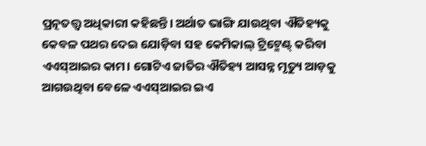ପ୍ରତ୍ନତତ୍ତ୍ବ ଅଧିକାରୀ କହିଛନ୍ତି। ଅର୍ଥାତ ଭାଙ୍ଗି ଯାଉଥିବା ଐତିହ୍ୟକୁ କେବଳ ପଥର ଦେଇ ଯୋଡ଼ିବା ସହ କେମିକାଲ୍ ଟ୍ରିଟ୍ମେଣ୍ଟ୍ କରିବା ଏଏସ୍ଆଇର କାମ। ଗୋଟିଏ ଜାତିର ଐତିହ୍ୟ ଆସନ୍ନ ମୃତ୍ୟୁ ଆଡ଼କୁ ଆଗଉଥିବା ବେଳେ ଏଏସ୍ଆଇର ଇଏ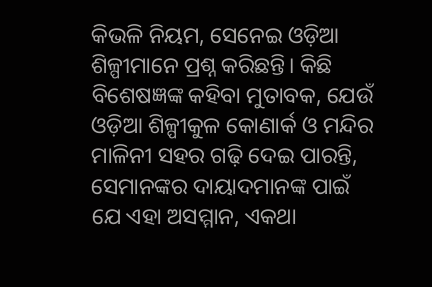କିଭଳି ନିୟମ, ସେନେଇ ଓଡ଼ିଆ ଶିଳ୍ପୀମାନେ ପ୍ରଶ୍ନ କରିଛନ୍ତି। କିଛି ବିଶେଷଜ୍ଞଙ୍କ କହିବା ମୁତାବକ, ଯେଉଁ ଓଡ଼ିଆ ଶିଳ୍ପୀକୁଳ କୋଣାର୍କ ଓ ମନ୍ଦିର ମାଳିନୀ ସହର ଗଢ଼ି ଦେଇ ପାରନ୍ତି, ସେମାନଙ୍କର ଦାୟାଦମାନଙ୍କ ପାଇଁ ଯେ ଏହା ଅସମ୍ମାନ, ଏକଥା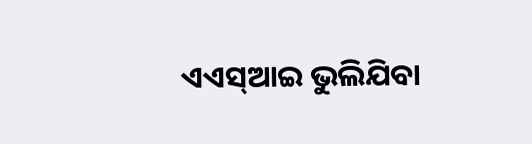ଏଏସ୍ଆଇ ଭୁଲିଯିବା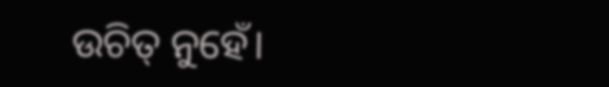ଉଚିତ୍ ନୁହେଁ।